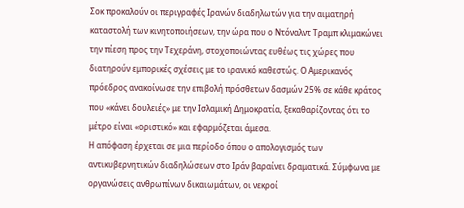Σοκ προκαλούν οι περιγραφές Ιρανών διαδηλωτών για την αιματηρή καταστολή των κινητοποιήσεων, την ώρα που ο Ντόναλντ Τραμπ κλιμακώνει την πίεση προς την Τεχεράνη, στοχοποιώντας ευθέως τις χώρες που διατηρούν εμπορικές σχέσεις με το ιρανικό καθεστώς. Ο Αμερικανός πρόεδρος ανακοίνωσε την επιβολή πρόσθετων δασμών 25% σε κάθε κράτος που «κάνει δουλειές» με την Ισλαμική Δημοκρατία, ξεκαθαρίζοντας ότι το μέτρο είναι «οριστικό» και εφαρμόζεται άμεσα.
Η απόφαση έρχεται σε μια περίοδο όπου ο απολογισμός των αντικυβερνητικών διαδηλώσεων στο Ιράν βαραίνει δραματικά. Σύμφωνα με οργανώσεις ανθρωπίνων δικαιωμάτων, οι νεκροί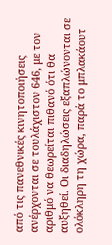από τις πανεθνικές κινητοποιήσεις ανέρχονται σε τουλάχιστον 646, με τον αριθμό να θεωρείται πιθανό ότι θα αυξηθεί. Οι διαδηλώσεις εξαπλώνονται σε ολόκληρη τη χώρα, παρά το μπλακάουτ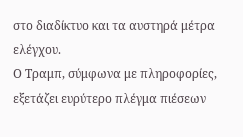στο διαδίκτυο και τα αυστηρά μέτρα ελέγχου.
Ο Τραμπ, σύμφωνα με πληροφορίες, εξετάζει ευρύτερο πλέγμα πιέσεων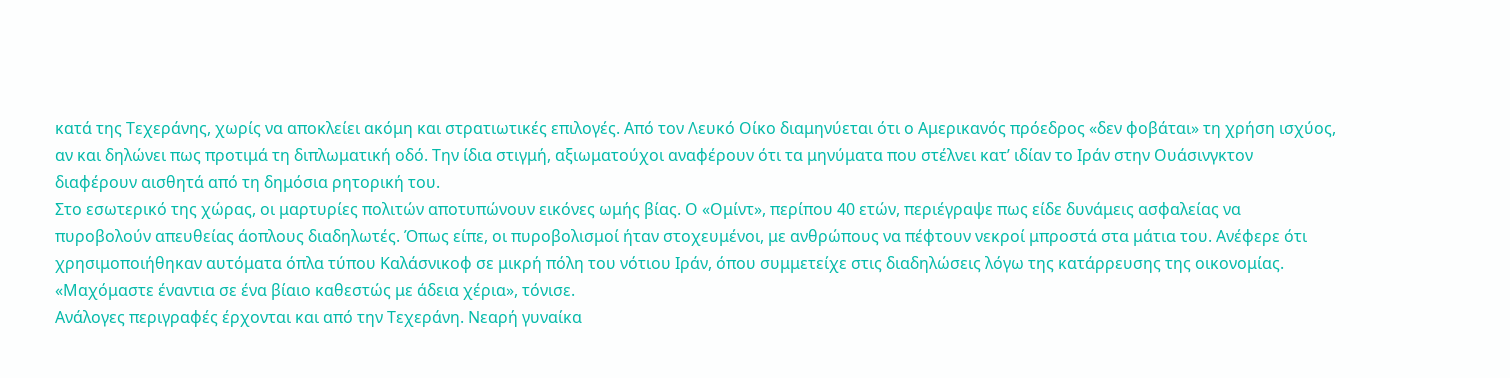κατά της Τεχεράνης, χωρίς να αποκλείει ακόμη και στρατιωτικές επιλογές. Από τον Λευκό Οίκο διαμηνύεται ότι ο Αμερικανός πρόεδρος «δεν φοβάται» τη χρήση ισχύος, αν και δηλώνει πως προτιμά τη διπλωματική οδό. Την ίδια στιγμή, αξιωματούχοι αναφέρουν ότι τα μηνύματα που στέλνει κατ’ ιδίαν το Ιράν στην Ουάσινγκτον διαφέρουν αισθητά από τη δημόσια ρητορική του.
Στο εσωτερικό της χώρας, οι μαρτυρίες πολιτών αποτυπώνουν εικόνες ωμής βίας. Ο «Ομίντ», περίπου 40 ετών, περιέγραψε πως είδε δυνάμεις ασφαλείας να πυροβολούν απευθείας άοπλους διαδηλωτές. Όπως είπε, οι πυροβολισμοί ήταν στοχευμένοι, με ανθρώπους να πέφτουν νεκροί μπροστά στα μάτια του. Ανέφερε ότι χρησιμοποιήθηκαν αυτόματα όπλα τύπου Καλάσνικοφ σε μικρή πόλη του νότιου Ιράν, όπου συμμετείχε στις διαδηλώσεις λόγω της κατάρρευσης της οικονομίας. «Μαχόμαστε έναντια σε ένα βίαιο καθεστώς με άδεια χέρια», τόνισε.
Ανάλογες περιγραφές έρχονται και από την Τεχεράνη. Νεαρή γυναίκα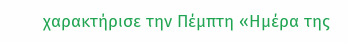χαρακτήρισε την Πέμπτη «Ημέρα της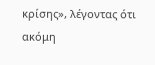κρίσης», λέγοντας ότι ακόμη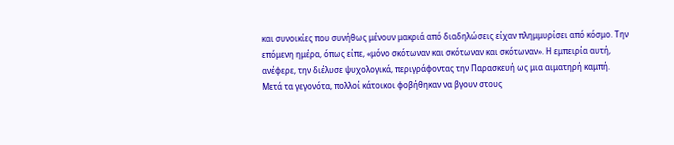και συνοικίες που συνήθως μένουν μακριά από διαδηλώσεις είχαν πλημμυρίσει από κόσμο. Την επόμενη ημέρα, όπως είπε, «μόνο σκότωναν και σκότωναν και σκότωναν». Η εμπειρία αυτή, ανέφερε, την διέλυσε ψυχολογικά, περιγράφοντας την Παρασκευή ως μια αιματηρή καμπή.
Μετά τα γεγονότα, πολλοί κάτοικοι φοβήθηκαν να βγουν στους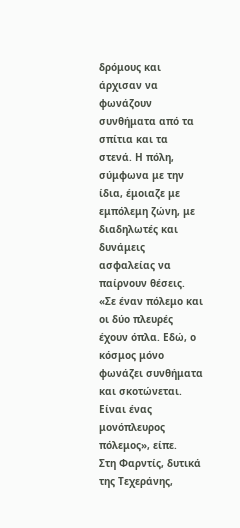δρόμους και άρχισαν να φωνάζουν συνθήματα από τα σπίτια και τα στενά. Η πόλη, σύμφωνα με την ίδια, έμοιαζε με εμπόλεμη ζώνη, με διαδηλωτές και δυνάμεις ασφαλείας να παίρνουν θέσεις. «Σε έναν πόλεμο και οι δύο πλευρές έχουν όπλα. Εδώ, ο κόσμος μόνο φωνάζει συνθήματα και σκοτώνεται. Είναι ένας μονόπλευρος πόλεμος», είπε.
Στη Φαρντίς, δυτικά της Τεχεράνης,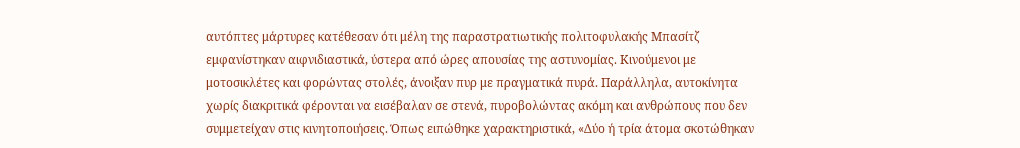αυτόπτες μάρτυρες κατέθεσαν ότι μέλη της παραστρατιωτικής πολιτοφυλακής Μπασίτζ εμφανίστηκαν αιφνιδιαστικά, ύστερα από ώρες απουσίας της αστυνομίας. Κινούμενοι με μοτοσικλέτες και φορώντας στολές, άνοιξαν πυρ με πραγματικά πυρά. Παράλληλα, αυτοκίνητα χωρίς διακριτικά φέρονται να εισέβαλαν σε στενά, πυροβολώντας ακόμη και ανθρώπους που δεν συμμετείχαν στις κινητοποιήσεις. Όπως ειπώθηκε χαρακτηριστικά, «Δύο ή τρία άτομα σκοτώθηκαν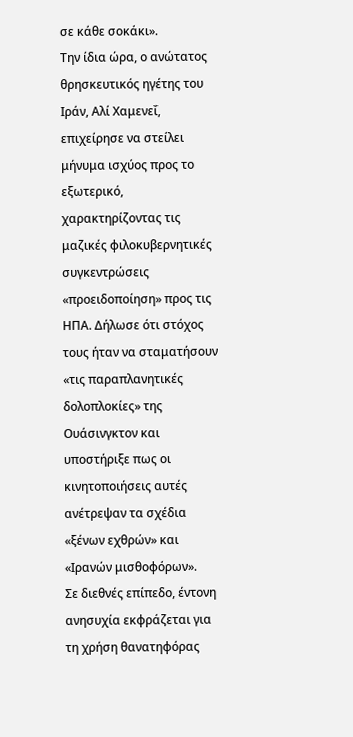σε κάθε σοκάκι».
Την ίδια ώρα, ο ανώτατος θρησκευτικός ηγέτης του Ιράν, Αλί Χαμενεΐ, επιχείρησε να στείλει μήνυμα ισχύος προς το εξωτερικό, χαρακτηρίζοντας τις μαζικές φιλοκυβερνητικές συγκεντρώσεις «προειδοποίηση» προς τις ΗΠΑ. Δήλωσε ότι στόχος τους ήταν να σταματήσουν «τις παραπλανητικές δολοπλοκίες» της Ουάσινγκτον και υποστήριξε πως οι κινητοποιήσεις αυτές ανέτρεψαν τα σχέδια «ξένων εχθρών» και «Ιρανών μισθοφόρων».
Σε διεθνές επίπεδο, έντονη ανησυχία εκφράζεται για τη χρήση θανατηφόρας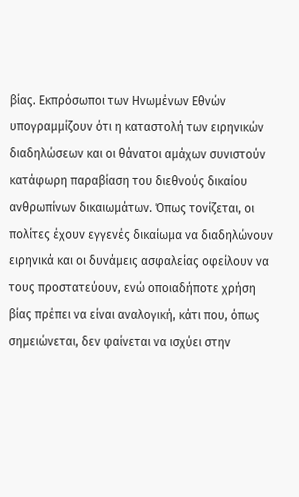βίας. Εκπρόσωποι των Ηνωμένων Εθνών υπογραμμίζουν ότι η καταστολή των ειρηνικών διαδηλώσεων και οι θάνατοι αμάχων συνιστούν κατάφωρη παραβίαση του διεθνούς δικαίου ανθρωπίνων δικαιωμάτων. Όπως τονίζεται, οι πολίτες έχουν εγγενές δικαίωμα να διαδηλώνουν ειρηνικά και οι δυνάμεις ασφαλείας οφείλουν να τους προστατεύουν, ενώ οποιαδήποτε χρήση βίας πρέπει να είναι αναλογική, κάτι που, όπως σημειώνεται, δεν φαίνεται να ισχύει στην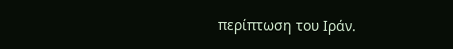περίπτωση του Ιράν.